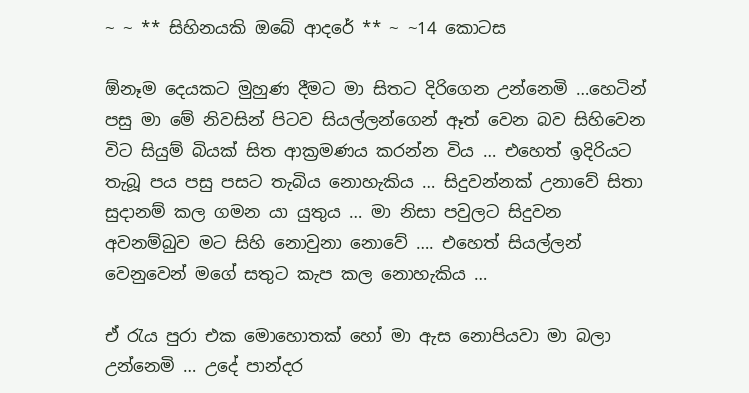~ ~ ** සිහිනයකි ඔබේ ආදරේ ** ~ ~14 කොටස

ඕනෑම දෙයකට මුහුණ දීමට මා සිතට දිරිගෙන උන්නෙමි …හෙටින් පසු මා මේ නිවසින් පිටව සියල්ලන්ගෙන් ඈත් වෙන බව සිහිවෙන විට සියුම් බියක් සිත ආක්‍රමණය කරන්න විය … එහෙත් ඉදිරියට තැබූ පය පසු පසට තැබිය නොහැකිය … සිදුවන්නක් උනාවේ සිතා සුදානම් කල ගමන යා යුතුය … මා නිසා පවුලට සිදුවන අවනම්බුව මට සිහි නොවුනා නොවේ …. එහෙත් සියල්ලන් වෙනුවෙන් මගේ සතුට කැප කල නොහැකිය …

ඒ රැය පුරා එක මොහොතක් හෝ මා ඇස නොපියවා මා බලා උන්නෙමි … උදේ පාන්දර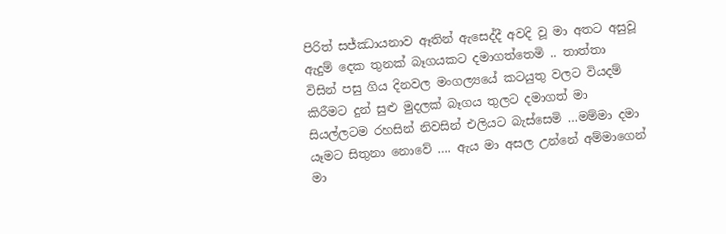පිරිත් සජ්ඣායනාව ඈතින් ඇසෙද්දී අවදි වූ මා අතට අසුවූ ඇදුම් දෙක තුනක් බෑගයකට දමාගත්තෙමි .. තාත්තා විසින් පසු ගිය දිනවල මංගල්‍යයේ කටයුතු වලට වියදම් කිරීමට දුන් සුළු මුදලක් බෑගය තුලට දමාගත් මා සියල්ලටම රහසින් නිවසින් එලියට බැස්සෙමි …මම්මා දමා යෑමට සිතුනා නොවේ …. ඇය මා අසල උන්නේ අම්මාගෙන් මා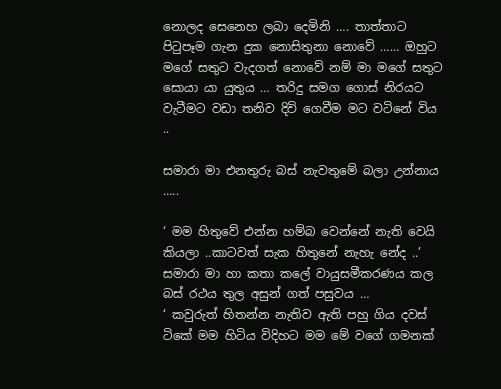නොලද සෙනෙහ ලබා දෙමිනි …. තාත්තාට පිටුපෑම ගැන දුක නොසිතුනා නොවේ …… ඔහුට මගේ සතුට වැදගත් නොවේ නම් මා මගේ සතුට සොයා යා යුතුය … තරිදු සමග ගොස් නිරයට වැටීමට වඩා තනිව දිවි ගෙවීම මට වටිනේ විය ..

සමාරා මා එනතුරු බස් නැවතුමේ බලා උන්නාය …..

‘ මම හිතුවේ එන්න හම්බ වෙන්නේ නැති වෙයි කියලා ..කාටවත් සැක හිතුනේ නැහැ නේද ..’
සමාරා මා හා කතා කලේ වායුසමීකරණය කල බස් රථය තුල අසුන් ගත් පසුවය …
‘ කවුරුත් හිතන්න නැතිව ඇති පහු ගිය දවස් ටිකේ මම හිටිය විදිහට මම මේ වගේ ගමනක්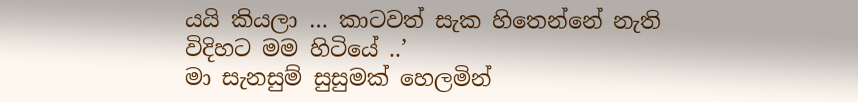යයි කියලා … කාටවත් සැක හිතෙන්නේ නැති විදිහට මම හිටියේ ..’
මා සැනසුම් සුසුමක් හෙලමින්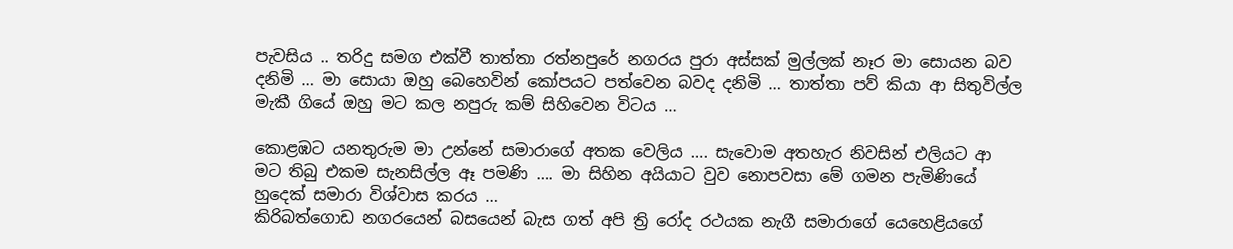පැවසිය .. තරිදු සමග එක්වී තාත්තා රත්නපුරේ නගරය පුරා අස්සක් මුල්ලක් නෑර මා සොයන බව දනිමි … මා සොයා ඔහු බෙහෙවින් කෝපයට පත්වෙන බවද දනිමි … තාත්තා පව් කියා ආ සිතුවිල්ල මැකී ගියේ ඔහු මට කල නපුරු කම් සිහිවෙන විටය …

කොළඹට යනතුරුම මා උන්නේ සමාරාගේ අතක වෙලිය …. සැවොම අතහැර නිවසින් එලියට ආ මට තිබු එකම සැනසිල්ල ඈ පමණි …. මා සිහින අයියාට වුව නොපවසා මේ ගමන පැමිණියේ හුදෙක් සමාරා විශ්වාස කරය …
කිරිබත්ගොඩ නගරයෙන් බසයෙන් බැස ගත් අපි ත්‍රි රෝද රථයක නැගී සමාරාගේ යෙහෙළියගේ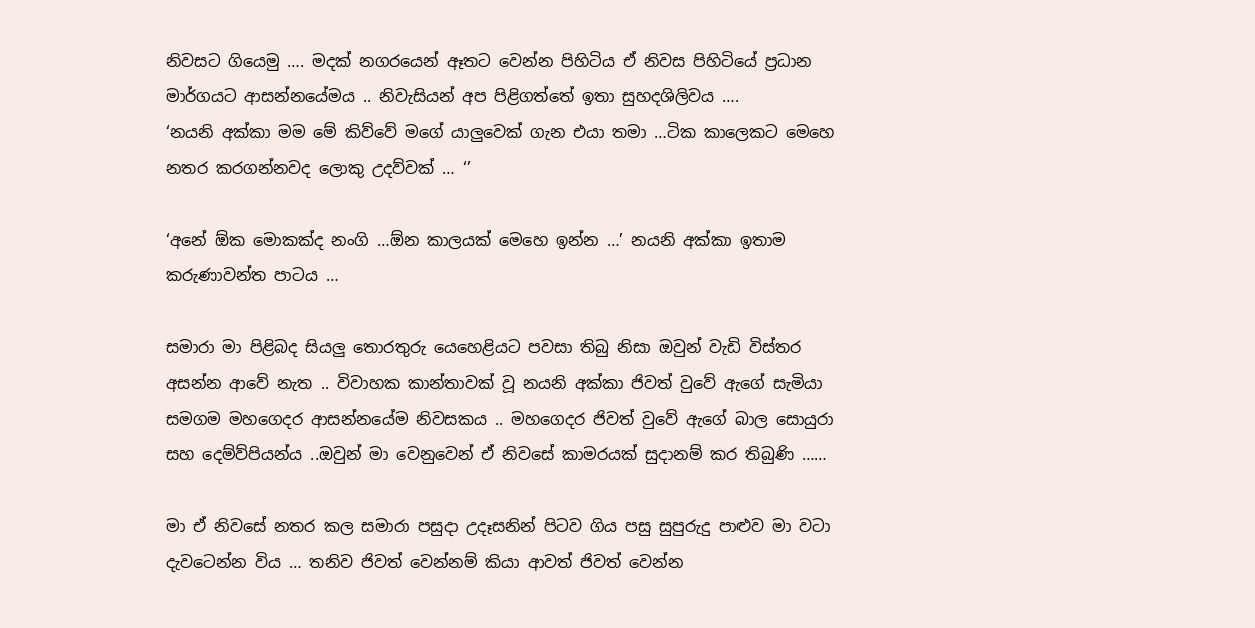නිවසට ගියෙමු …. මදක් නගරයෙන් ඈතට වෙන්න පිහිටිය ඒ නිවස පිහිටියේ ප්‍රධාන මාර්ගයට ආසන්නයේමය .. නිවැසියන් අප පිළිගත්තේ ඉතා සුහදශිලිවය ….
‘නයනි අක්කා මම මේ කිව්වේ මගේ යාලුවෙක් ගැන එයා තමා …ටික කාලෙකට මෙහෙ නතර කරගන්නවද ලොකු උදව්වක් … ‘’

‘අනේ ඕක මොකක්ද නංගි …ඕන කාලයක් මෙහෙ ඉන්න …’ නයනි අක්කා ඉතාම කරුණාවන්ත පාටය …

සමාරා මා පිළිබද සියලු තොරතුරු යෙහෙළියට පවසා තිබු නිසා ඔවුන් වැඩි විස්තර අසන්න ආවේ නැත .. විවාහක කාන්තාවක් වූ නයනි අක්කා ජිවත් වුවේ ඇගේ සැමියා සමගම මහගෙදර ආසන්නයේම නිවසකය .. මහගෙදර ජිවත් වුවේ ඇගේ බාල සොයුරා සහ දෙම්ව්පියන්ය ..ඔවුන් මා වෙනුවෙන් ඒ නිවසේ කාමරයක් සුදානම් කර තිබුණි ……

මා ඒ නිවසේ නතර කල සමාරා පසුදා උදෑසනින් පිටව ගිය පසු සුපුරුදු පාළුව මා වටා දැවටෙන්න විය … තනිව ජිවත් වෙන්නම් කියා ආවත් ජිවත් වෙන්න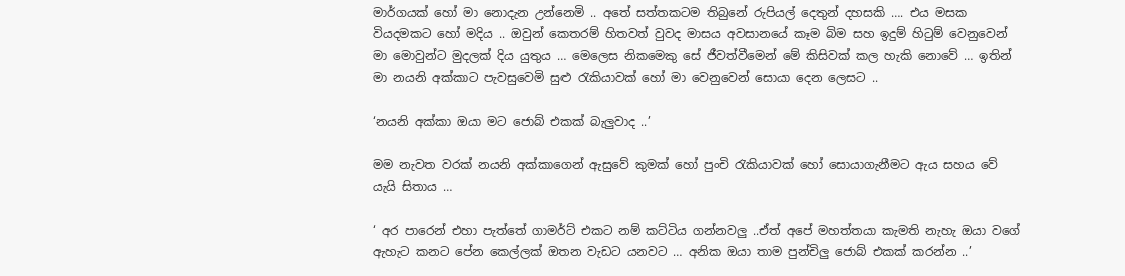මාර්ගයක් හෝ මා නොදැන උන්නෙමි .. අතේ සත්තකටම තිබුනේ රුපියල් දෙතුන් දහසකි …. එය මසක වියදමකට හෝ මදිය .. ඔවුන් කෙතරම් හිතවත් වුවද මාසය අවසානයේ කෑම බිම සහ ඉදුම් හිටුම් වෙනුවෙන් මා මොවුන්ට මුදලක් දිය යුතුය … මෙලෙස නිකමෙකු සේ ජීවත්වීමෙන් මේ කිසිවක් කල හැකි නොවේ … ඉතින් මා නයනි අක්කාට පැවසුවෙමි සුළු රැකියාවක් හෝ මා වෙනුවෙන් සොයා දෙන ලෙසට ..

‘නයනි අක්කා ඔයා මට ජොබ් එකක් බැලුවාද ..’

මම නැවත වරක් නයනි අක්කාගෙන් ඇසුවේ කුමක් හෝ පුංචි රැකියාවක් හෝ සොයාගැනීමට ඇය සහය වේ යැයි සිතාය …

‘ අර පාරෙන් එහා පැත්තේ ගාමර්ට් එකට නම් කට්ටිය ගන්නවලු ..ඒත් අපේ මහත්තයා කැමති නැහැ ඔයා වගේ ඇහැට කනට පේන කෙල්ලක් ඔතන වැඩට යනවට … අනික ඔයා තාම පුන්චිලු ජොබ් එකක් කරන්න ..’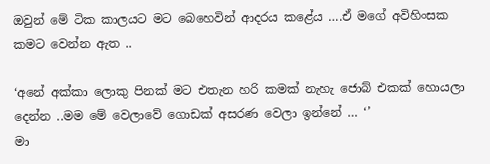ඔවුන් මේ ටික කාලයට මට බෙහෙවින් ආදරය කළේය ….ඒ මගේ අවිහිංසක කමට වෙන්න ඇත ..

‘අනේ අක්කා ලොකු පිනක් මට එතැන හරි කමක් නැහැ ජොබ් එකක් හොයලා දෙන්න ..මම මේ වෙලාවේ ගොඩක් අසරණ වෙලා ඉන්නේ … ‘’
මා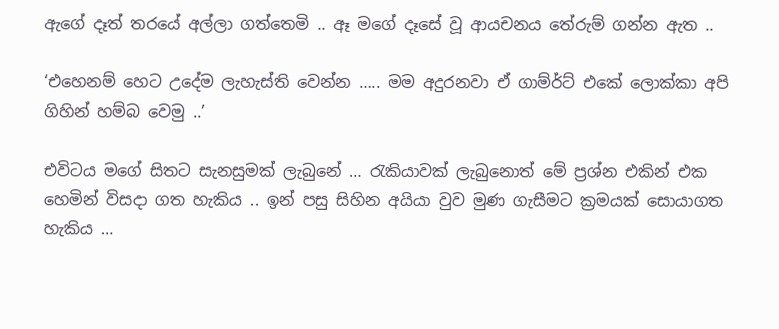ඇගේ දෑත් තරයේ අල්ලා ගත්තෙමි .. ඈ මගේ දෑසේ වූ ආයචනය තේරුම් ගන්න ඇත ..

‘එහෙනම් හෙට උදේම ලැහැස්ති වෙන්න ….. මම අදුරනවා ඒ ගාම්ර්ට් එකේ ලොක්කා අපි ගිහින් හම්බ වෙමු ..’

එවිටය මගේ සිතට සැනසුමක් ලැබුනේ … රැකියාවක් ලැබුනොත් මේ ප්‍රශ්න එකින් එක හෙමින් විසදා ගත හැකිය .. ඉන් පසු සිහින අයියා වුව මුණ ගැසීමට ක්‍රමයක් සොයාගත හැකිය …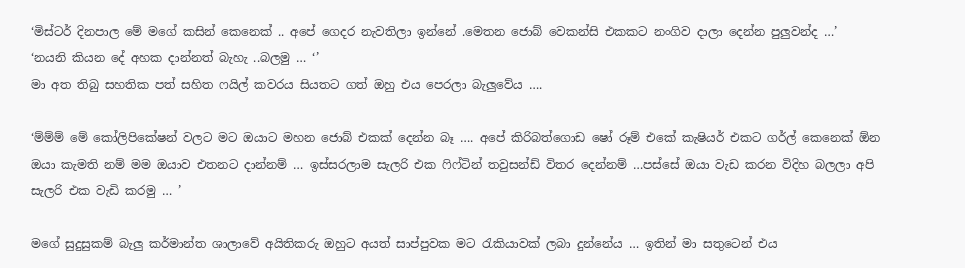‘මිස්ටර් දිනපාල මේ මගේ කසින් කෙනෙක් .. අපේ ගෙදර නැවතිලා ඉන්නේ .මෙතන ජොබ් වෙකන්සි එකකට නංගිව දාලා දෙන්න පුලුවන්ද …’
‘නයනි කියන දේ අහක දාන්නත් බැහැ ..බලමු … ‘’
මා අත තිබු සහතික පත් සහිත ෆයිල් කවරය සියතට ගත් ඔහු එය පෙරලා බැලුවේය ….

‘ම්ම්ම් මේ කෝලිපිකේෂන් වලට මට ඔයාට මහන ජොබ් එකක් දෙන්න බෑ …. අපේ කිරිබත්ගොඩ ෂෝ රූම් එකේ කැෂියර් එකට ගර්ල් කෙනෙක් ඕන ඔයා කැමති නම් මම ඔයාව එතනට දාන්නම් … ඉස්සරලාම සැලරි එක ෆිෆ්ටින් තවුසන්ඩ් විතර දෙන්නම් …පස්සේ ඔයා වැඩ කරන විදිහ බලලා අපි සැලරි එක වැඩි කරමු … ’

මගේ සුදුසුකම් බැලු කර්මාන්ත ශාලාවේ අයිතිකරු ඔහුට අයත් සාප්පුවක මට රැකියාවක් ලබා දුන්නේය … ඉතින් මා සතුටෙන් එය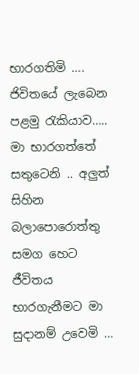භාරගතිමි …. ජිවිතයේ ලැබෙන පළමු රැකියාව….. මා භාරගත්තේ සතුටෙනි .. අලුත් සිහින බලාපොරොත්තු සමග හෙට ජීවිතය භාරගැනීමට මා සුදානම් උවෙමි …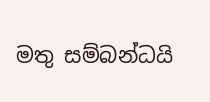මතු සම්බන්ධයි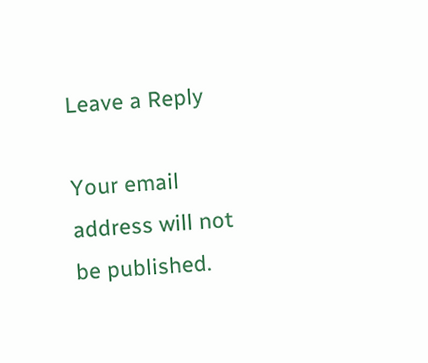Leave a Reply

Your email address will not be published.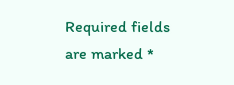Required fields are marked *